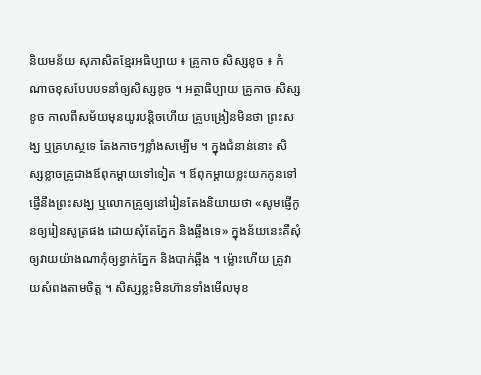និយមន័យ សុភាសិតខ្មែរអធិប្បាយ ៖ គ្រូកាច សិស្សខូច ៖ កំណាចខុសបែបបទនាំឲ្យសិស្សខូច ។ អត្ថាធិប្បាយ គ្រូកាច សិស្សខូច កាលពីសម័យមុនយូរបន្តិចហើយ គ្រូបង្រៀនមិនថា ព្រះសង្ឃ ឬគ្រហស្ថទេ តែងកាចៗខ្លាំងសម្បើម ។ ក្នុងជំនាន់នោះ សិស្សខ្លាចគ្រូជាងឪពុកម្ដាយទៅទៀត ។ ឪពុកម្ដាយខ្លះយកកូនទៅផ្ញើនឹងព្រះសង្ឃ ឬលោកគ្រូឲ្យនៅរៀនតែងនិយាយថា «សូមផ្ញើកូនឲ្យរៀនសូត្រផង ដោយសុំតែភ្នែក និងឆ្អឹងទេ» ក្នុងន័យនេះគឺសុំឲ្យវាយយ៉ាងណាកុំឲ្យខ្វាក់ភ្នែក និងបាក់ឆ្អឹង ។ ម៉្លោះហើយ គ្រូវាយសំពងតាមចិត្ត ។ សិស្សខ្លះមិនហ៊ានទាំងមើលមុខ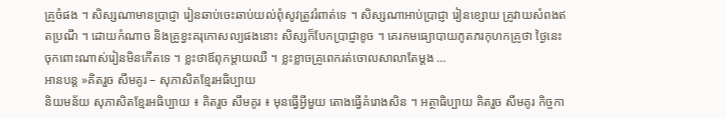គ្រូចំផង ។ សិស្សណាមានប្រាជ្ញា រៀនឆាប់ចេះឆាប់យល់ពុំសូវត្រូវរំពាត់ទេ ។ សិស្សណាអាប់ប្រាជ្ញា រៀនខ្សោយ គ្រូវាយសំពងឥតប្រណី ។ ដោយកំណាច និងគ្រូខ្វះគរុកោសល្យផងនោះ សិស្សក៏បែកប្រាជ្ញាខូច ។ គេរកមធ្យោបាយភូតភរកុហកគ្រូថា ថ្ងៃនេះចុកពោះណាស់រៀនមិនកើតទេ ។ ខ្លះថាឪពុកម្ដាយឈឺ ។ ខ្លះខ្លាចគ្រូពេករត់ចោលសាលាតែម្ដង …
អានបន្ត »គិតរួច សឹមគូរ – សុភាសិតខ្មែរអធិប្បាយ
និយមន័យ សុភាសិតខ្មែរអធិប្បាយ ៖ គិតរួច សឹមគូរ ៖ មុនធ្វើអ្វីមួយ តោងធ្វើគំរោងសិន ។ អត្ថាធិប្បាយ គិតរួច សឹមគូរ កិច្ចកា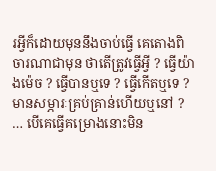រអ្វីក៏ដោយមុននឹងចាប់ធ្វើ គេតោងពិចារណាជាមុន ថាតើត្រូវធ្វើអ្វី ? ធ្វើយ៉ាងម៉េច ? ធ្វើបានឬទេ ? ធ្វើកើតឬទេ ? មានសម្ភារៈគ្រប់គ្រាន់ហើយឬនៅ ? … បើគេធ្វើគម្រោងនោះមិន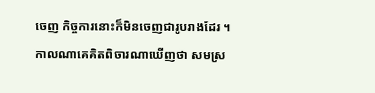ចេញ កិច្ចការនោះក៏មិនចេញជារូបរាងដែរ ។ កាលណាគេគិតពិចារណាឃើញថា សមស្រ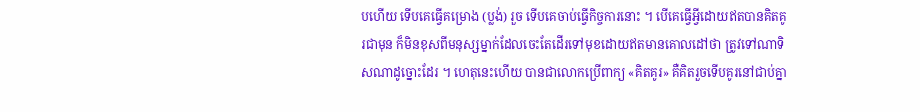បហើយ ទើបគេធ្វើគម្រោង (ប្លង់) រួច ទើបគេចាប់ធ្វើកិច្ចការនោះ ។ បើគេធ្វើអ្វីដោយឥតបានគិតគូរជាមុន ក៏មិនខុសពីមនុស្សម្នាក់ដែលចេះតែដើរទៅមុខដោយឥតមានគោលដៅថា ត្រូវទៅណាទិសណាដូច្នោះដែរ ។ ហេតុនេះហើយ បានជាលោកប្រើពាក្យ «គិតគូរ» គឺគិតរួចទើបគូរនៅជាប់គ្នា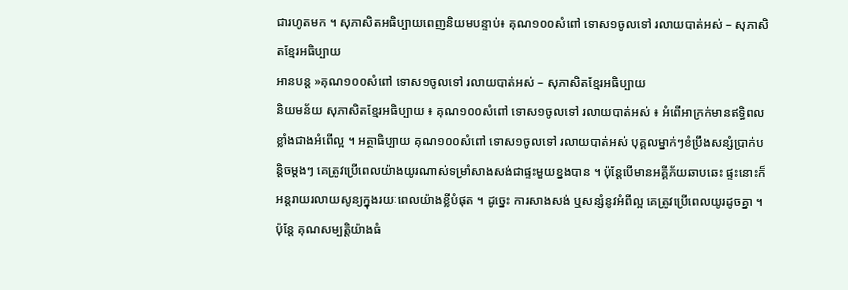ជារហូតមក ។ សុភាសិតអធិប្បាយពេញនិយមបន្ទាប់៖ គុណ១០០សំពៅ ទោស១ចូលទៅ រលាយបាត់អស់ – សុភាសិតខ្មែរអធិប្បាយ
អានបន្ត »គុណ១០០សំពៅ ទោស១ចូលទៅ រលាយបាត់អស់ – សុភាសិតខ្មែរអធិប្បាយ
និយមន័យ សុភាសិតខ្មែរអធិប្បាយ ៖ គុណ១០០សំពៅ ទោស១ចូលទៅ រលាយបាត់អស់ ៖ អំពើអាក្រក់មានឥទ្ធិពលខ្លាំងជាងអំពើល្អ ។ អត្ថាធិប្បាយ គុណ១០០សំពៅ ទោស១ចូលទៅ រលាយបាត់អស់ បុគ្គលម្នាក់ៗខំប្រឹងសន្សំប្រាក់បន្តិចម្ដងៗ គេត្រូវប្រើពេលយ៉ាងយូរណាស់ទម្រាំសាងសង់ជាផ្ទះមួយខ្នងបាន ។ ប៉ុន្តែបើមានអគ្គីភ័យឆាបឆេះ ផ្ទះនោះក៏អន្តរាយរលាយសូន្យក្នុងរយៈពេលយ៉ាងខ្លីបំផុត ។ ដូច្នេះ ការសាងសង់ ឬសន្សំនូវអំពីល្អ គេត្រូវប្រើពេលយូរដូចគ្នា ។ ប៉ុន្តែ គុណសម្បត្តិយ៉ាងធំ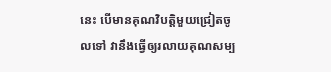នេះ បើមានគុណវិបត្តិមួយជ្រៀតចូលទៅ វានឹងធ្វើឲ្យរលាយគុណសម្ប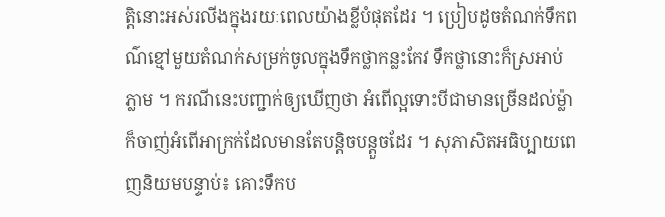ត្តិនោះអស់រលីងក្នុងរយៈពេលយ៉ាងខ្លីបំផុតដែរ ។ ប្រៀបដូចតំណក់ទឹកពណ៌ខ្មៅមួយតំណក់សម្រក់ចូលក្នុងទឹកថ្លាកន្លះកែវ ទឹកថ្លានោះក៏ស្រអាប់ភ្លាម ។ ករណីនេះបញ្ជាក់ឲ្យឃើញថា អំពើល្អទោះបីជាមានច្រើនដល់ម្ល៉ា ក៏ចាញ់អំពើអាក្រក់ដែលមានតែបន្តិចបន្តួចដែរ ។ សុភាសិតអធិប្បាយពេញនិយមបន្ទាប់៖ គោះទឹកប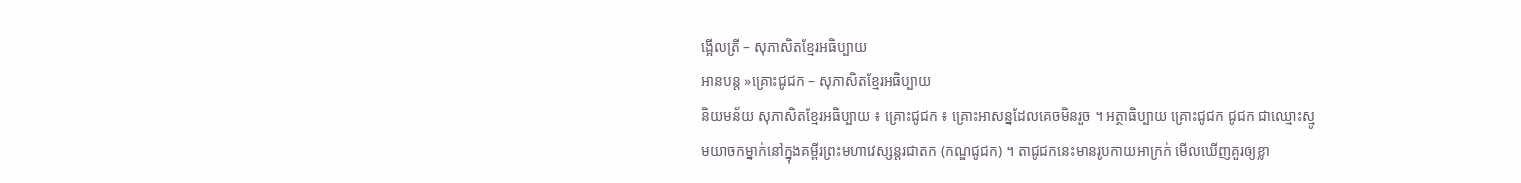ង្អើលត្រី – សុភាសិតខ្មែរអធិប្បាយ
អានបន្ត »គ្រោះជូជក – សុភាសិតខ្មែរអធិប្បាយ
និយមន័យ សុភាសិតខ្មែរអធិប្បាយ ៖ គ្រោះជូជក ៖ គ្រោះអាសន្នដែលគេចមិនរួច ។ អត្ថាធិប្បាយ គ្រោះជូជក ជូជក ជាឈ្មោះស្មូមយាចកម្នាក់នៅក្នុងគម្ពីរព្រះមហាវេស្សន្ដរជាតក (កណ្ឌជូជក) ។ តាជូជកនេះមានរូបកាយអាក្រក់ មើលឃើញគួរឲ្យខ្លា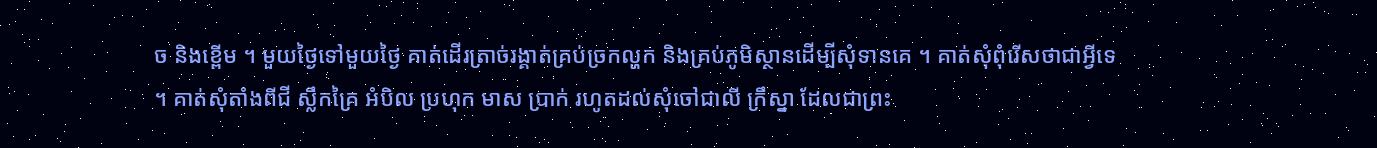ច និងខ្ពើម ។ មួយថ្ងៃទៅមួយថ្ងៃ គាត់ដើរត្រាច់រង្គាត់គ្រប់ច្រកល្ហក និងគ្រប់ភូមិស្ថានដើម្បីសុំទានគេ ។ គាត់សុំពុំរើសថាជាអ្វីទេ ។ គាត់សុំតាំងពីជី ស្លឹកគ្រៃ អំបិល ប្រហុក មាស ប្រាក់ រហូតដល់សុំចៅជាលី ក្រឹស្នា ដែលជាព្រះ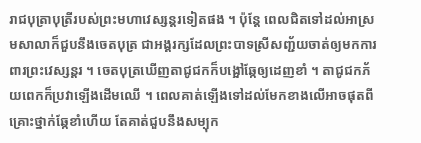រាជបុត្រាបុត្រីរបស់ព្រះមហាវេស្សន្ដរទៀតផង ។ ប៉ុន្តែ ពេលជិតទៅដល់អាស្រមសាលាក៏ជួបនឹងចេតបុត្រ ជាអង្គរក្សដែលព្រះបាទស្រីសញ្ជ័យចាត់ឲ្យមកការពារព្រះវេស្សន្ដរ ។ ចេតបុត្រឃើញតាជូជកក៏បង្អៅឆ្កែឲ្យដេញខាំ ។ តាជូជកភ័យពេកក៏ប្រវាឡើងដើមឈើ ។ ពេលគាត់ឡើងទៅដល់មែកខាងលើអាចផុតពីគ្រោះថ្នាក់ឆ្កែខាំហើយ តែគាត់ជួបនឹងសម្បុក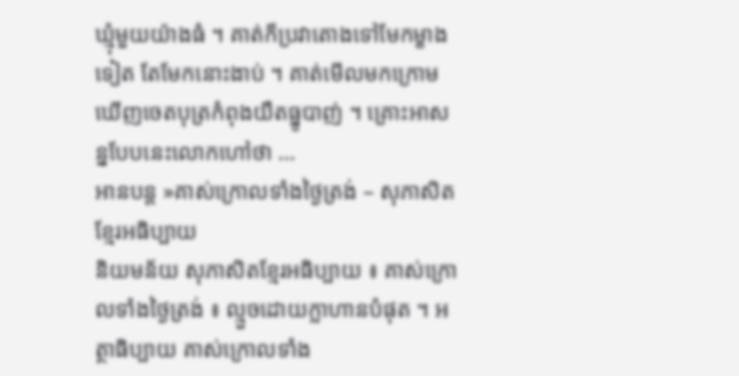ឃ្មុំមួយយ៉ាងធំ ។ គាត់ក៏ប្រវាតោងទៅមែកម្ខាងទៀត តែមែកនោះងាប់ ។ គាត់មើលមកក្រោមឃើញចេតបុត្រកំពុងយឺតធ្នូបាញ់ ។ គ្រោះអាសន្នបែបនេះលោកហៅថា …
អានបន្ត »គាស់ក្រោលទាំងថ្ងៃត្រង់ – សុភាសិតខ្មែរអធិប្បាយ
និយមន័យ សុភាសិតខ្មែរអធិប្បាយ ៖ គាស់ក្រោលទាំងថ្ងៃត្រង់ ៖ ល្មួចដោយក្លាហានបំផុត ។ អត្ថាធិប្បាយ គាស់ក្រោលទាំង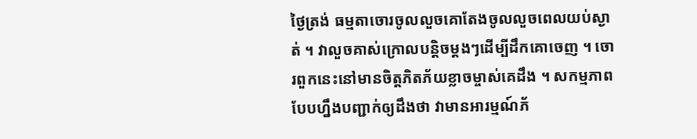ថ្ងៃត្រង់ ធម្មតាចោរចូលលួចគោតែងចូលលួចពេលយប់ស្ងាត់ ។ វាលួចគាស់ក្រោលបន្តិចម្ដងៗដើម្បីដឹកគោចេញ ។ ចោរពួកនេះនៅមានចិត្តភិតភ័យខ្លាចម្ចាស់គេដឹង ។ សកម្មភាពបែបហ្នឹងបញ្ជាក់ឲ្យដឹងថា វាមានអារម្មណ៍ភ័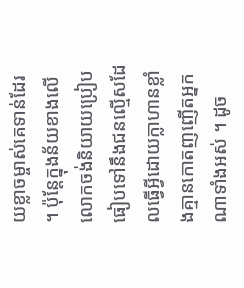យខ្លាចម្ចាស់គេទាន់ដែរ ។ ប៉ុន្តែក្នុងន័យខាងលើ លោកចង់និយាយប្រៀបធៀបទៅនឹងជនល្មើសដែលធ្វើអ្វីដោយក្លាហានខ្លាំងគ្មានកោតញញើតអ្នកណាទាំងអស់ ។ ដូច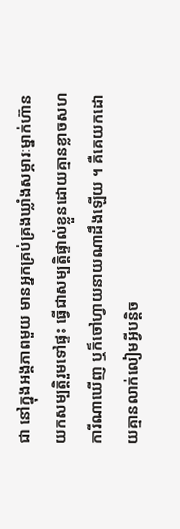ជា នៅក្នុងអង្គភាពមួយ មានអ្នកគ្រប់គ្រងឃ្លាំងសម្ភារៈម្នាក់ហ៊ានយកសម្បត្តិរួមទៅផ្ទះ ធ្វើជាសម្បត្តិផ្ទាល់ខ្លួនដោយគ្មានខ្លាចសហការីណាឃើញ ឬក៏ចៅហ្វាយនាយណាដឹងឡើយ ។ គឺគេយកដោយគ្មានលាក់លៀមអ្វីបន្តិច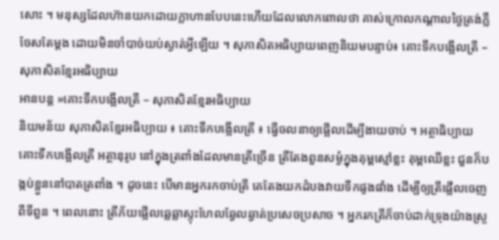សោះ ។ មនុស្សដែលហ៊ានយកដោយក្លាហានបែបនេះហើយដែលលោកពោលថា គាស់ក្រោលកណ្ដាលថ្ងៃត្រង់ភ្លឺចែសតែម្ដង ដោយមិនចាំបាច់យប់ស្ងាត់អ្វីឡើយ ។ សុភាសិតអធិប្បាយពេញនិយមបន្ទាប់៖ គោះទឹកបង្អើលត្រី – សុភាសិតខ្មែរអធិប្បាយ
អានបន្ត »គោះទឹកបង្អើលត្រី – សុភាសិតខ្មែរអធិប្បាយ
និយមន័យ សុភាសិតខ្មែរអធិប្បាយ ៖ គោះទឹកបង្អើលត្រី ៖ ធ្វើចលនាឲ្យផ្អើលដើម្បីងាយចាប់ ។ អត្ថាធិប្បាយ គោះទឹកបង្អើលត្រី អត្ថានុរូប នៅក្នុងត្រពាំងដែលមានត្រីច្រើន ត្រីតែងពួនសម្ងំក្នុងគុម្ពស្មៅខ្លះ គុម្ពឈើខ្លះ ជួនក៏បង្កប់ខ្លួននៅបាតត្រពាំង ។ ដូចនេះ បើមានអ្នករកចាប់ត្រី គេតែងយកដំបងវាយទឹកផូងផាំង ដើម្បីឲ្យត្រីផ្អើលចេញពីទីពួន ។ ពេលនោះ ត្រីភ័យផ្អើលឆ្លេឆ្លាស្ទុះហែលឆ្វែលឆ្វាត់ប្រសេចប្រសាច ។ អ្នករកត្រីក៏ចាប់ដាក់ទ្រុងយ៉ាងស្រួ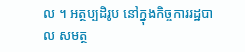ល ។ អត្ថប្បដិរូប នៅក្នុងកិច្ចការរដ្ឋបាល សមត្ថ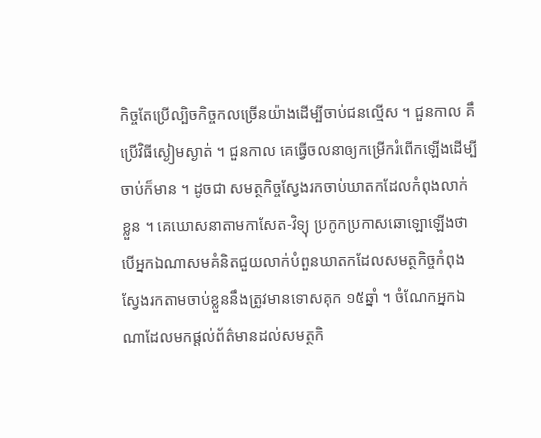កិច្ចតែប្រើល្បិចកិច្ចកលច្រើនយ៉ាងដើម្បីចាប់ជនល្មើស ។ ជួនកាល គឹប្រើវិធីស្ងៀមស្ងាត់ ។ ជួនកាល គេធ្វើចលនាឲ្យកម្រើករំពើកឡើងដើម្បីចាប់ក៏មាន ។ ដូចជា សមត្ថកិច្ចស្វែងរកចាប់ឃាតកដែលកំពុងលាក់ខ្លួន ។ គេឃោសនាតាមកាសែត‑វិទ្យុ ប្រកូកប្រកាសឆោឡោឡើងថា បើអ្នកឯណាសមគំនិតជួយលាក់បំពួនឃាតកដែលសមត្ថកិច្ចកំពុងស្វែងរកតាមចាប់ខ្លួននឹងត្រូវមានទោសគុក ១៥ឆ្នាំ ។ ចំណែកអ្នកឯណាដែលមកផ្ដល់ព័ត៌មានដល់សមត្ថកិ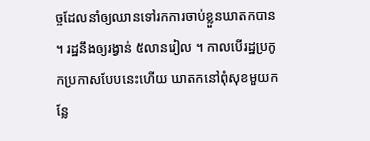ច្ចដែលនាំឲ្យឈានទៅរកការចាប់ខ្លួនឃាតកបាន ។ រដ្ឋនឹងឲ្យរង្វាន់ ៥លានរៀល ។ កាលបើរដ្ឋប្រកូកប្រកាសបែបនេះហើយ ឃាតកនៅពុំសុខមួយកន្លែ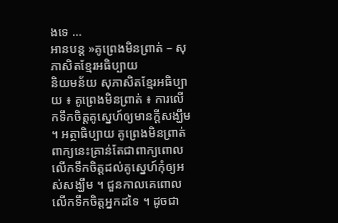ងទេ …
អានបន្ត »គូព្រេងមិនព្រាត់ – សុភាសិតខ្មែរអធិប្បាយ
និយមន័យ សុភាសិតខ្មែរអធិប្បាយ ៖ គូព្រេងមិនព្រាត់ ៖ ការលើកទឹកចិត្តគូស្នេហ៍ឲ្យមានក្ដីសង្ឃឹម ។ អត្ថាធិប្បាយ គូព្រេងមិនព្រាត់ ពាក្យនេះគ្រាន់តែជាពាក្យពោលលើកទឹកចិត្តដល់គូស្នេហ៍កុំឲ្យអស់សង្ឃឹម ។ ជួនកាលគេពោលលើកទឹកចិត្តអ្នកដទៃ ។ ដូចជា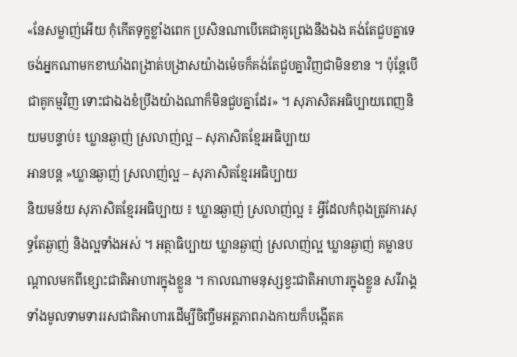«នែសម្លាញ់អើយ កុំកើតទុក្ខខ្លាំងពេក ប្រសិនណាបើគេជាគូព្រេងនឹងឯង គង់តែជួបគ្នាទេ ចង់អ្នកណាមកខាឃាំងពង្រាត់បង្រាសយ៉ាងម៉េចក៏គង់តែជួបគ្នាវិញជាមិនខាន ។ ប៉ុន្តែបើជាគូកម្មវិញ ទោះជាឯងខំប្រឹងយ៉ាងណាក៏មិនជួបគ្នាដែរ» ។ សុភាសិតអធិប្បាយពេញនិយមបន្ទាប់៖ ឃ្លានឆ្ងាញ់ ស្រលាញ់ល្អ – សុភាសិតខ្មែរអធិប្បាយ
អានបន្ត »ឃ្លានឆ្ងាញ់ ស្រលាញ់ល្អ – សុភាសិតខ្មែរអធិប្បាយ
និយមន័យ សុភាសិតខ្មែរអធិប្បាយ ៖ ឃ្លានឆ្ងាញ់ ស្រលាញ់ល្អ ៖ អ្វីដែលកំពុងត្រូវការសុទ្ធតែឆ្ងាញ់ និងល្អទាំងអស់ ។ អត្ថាធិប្បាយ ឃ្លានឆ្ងាញ់ ស្រលាញ់ល្អ ឃ្លានឆ្ងាញ់ គម្លានបណ្ដាលមកពីខ្សោះជាតិអាហារក្នុងខ្លួន ។ កាលណាមនុស្សខ្វះជាតិអាហារក្នុងខ្លួន សរីរាង្គទាំងមូលទាមទាររសជាតិអាហារដើម្បីចិញ្ចឹមអត្តភាពរាងកាយក៏បង្កើតគ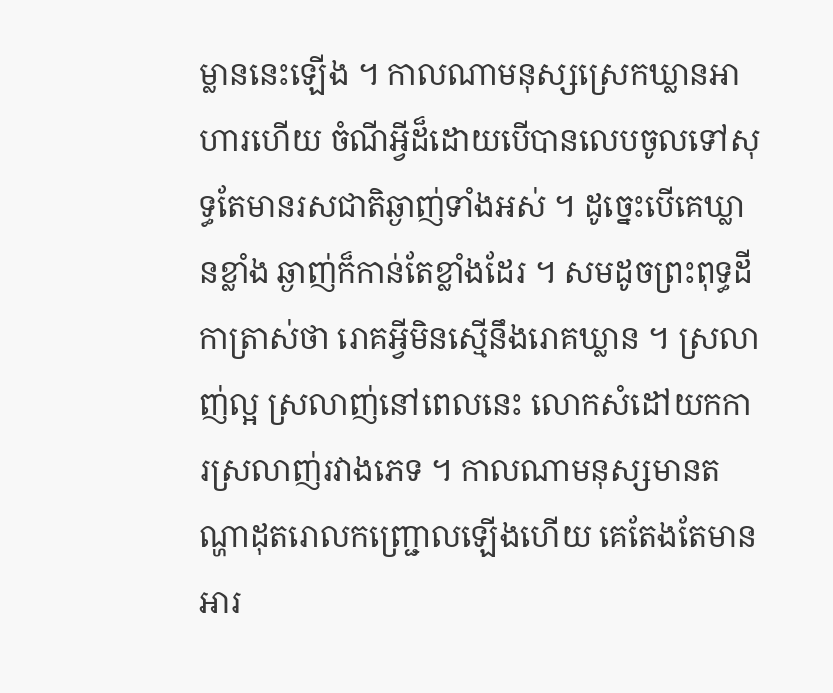ម្លាននេះឡើង ។ កាលណាមនុស្សស្រេកឃ្លានអាហារហើយ ចំណីអ្វីដ៏ដោយបើបានលេបចូលទៅសុទ្ធតែមានរសជាតិឆ្ងាញ់ទាំងអស់ ។ ដូច្នេះបើគេឃ្លានខ្លាំង ឆ្ងាញ់ក៏កាន់តែខ្លាំងដែរ ។ សមដូចព្រះពុទ្ធដីកាត្រាស់ថា រោគអ្វីមិនស្មើនឹងរោគឃ្លាន ។ ស្រលាញ់ល្អ ស្រលាញ់នៅពេលនេះ លោកសំដៅយកការស្រលាញ់រវាងភេទ ។ កាលណាមនុស្សមានតណ្ហាដុតរោលកញ្ជ្រោលឡើងហើយ គេតែងតែមានអារ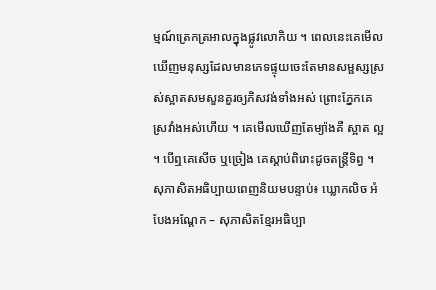ម្មណ៍ត្រេកត្រអាលក្នុងផ្លូវលោកិយ ។ ពេលនេះគេមើលឃើញមនុស្សដែលមានភេទផ្ទុយចេះតែមានសម្ផស្សស្រស់ស្អាតសមសួនគួរឲ្យភិសវង់ទាំងអស់ ព្រោះភ្នែកគេស្រវាំងអស់ហើយ ។ គេមើលឃើញតែម្យ៉ាងគឺ ស្អាត ល្អ ។ បើឮគេសើច ឬច្រៀង គេស្ដាប់ពិរោះដូចតន្ត្រីទិព្វ ។ សុភាសិតអធិប្បាយពេញនិយមបន្ទាប់៖ ឃ្លោកលិច អំបែងអណ្តែក – សុភាសិតខ្មែរអធិប្បា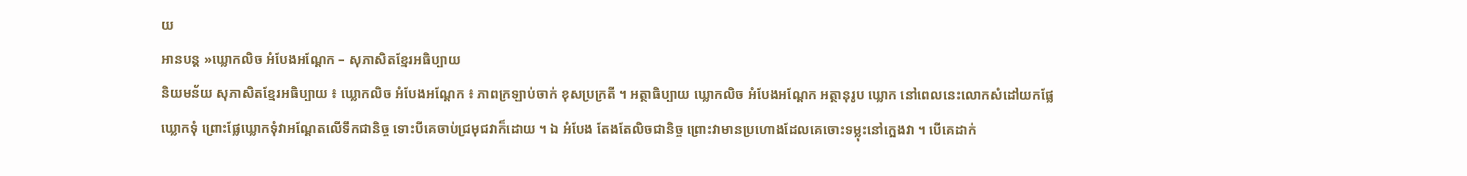យ
អានបន្ត »ឃ្លោកលិច អំបែងអណ្តែក – សុភាសិតខ្មែរអធិប្បាយ
និយមន័យ សុភាសិតខ្មែរអធិប្បាយ ៖ ឃ្លោកលិច អំបែងអណ្តែក ៖ ភាពក្រឡាប់ចាក់ ខុសប្រក្រតី ។ អត្ថាធិប្បាយ ឃ្លោកលិច អំបែងអណ្តែក អត្ថានុរូប ឃ្លោក នៅពេលនេះលោកសំដៅយកផ្លែឃ្លោកទុំ ព្រោះផ្លែឃ្លោកទុំវាអណ្ដែតលើទឹកជានិច្ច ទោះបីគេចាប់ជ្រមុជវាក៏ដោយ ។ ឯ អំបែង តែងតែលិចជានិច្ច ព្រោះវាមានប្រហោងដែលគេចោះទម្លុះនៅក្អេងវា ។ បើគេដាក់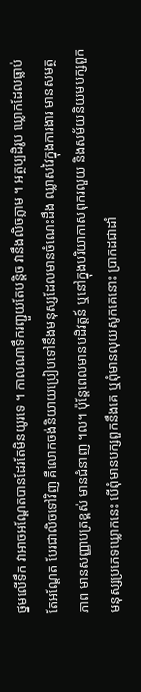ថ្នមលើទឹក វាអាចអណ្ដែតបានដែរតែមិនយូរទេ ។ កាលណាទឹករញ្ជួយតែបន្តិច វានឹងលិចភ្លាម ។ អត្ថប្បដិរូប ឃ្លោកដែលធ្លាប់តែអណ្ដែត បែរជាលិចទៅវិញ គឺលោកចង់និយាយប្រៀបទៅនឹងមនុស្សដែលមានចំណេះដឹង ឈ្លាសវៃក្នុងការងារ មានសមត្ថភាព មានសញ្ញាបត្រខ្ពស់ មានជំនាញ ។ល។ ប៉ុន្តែពេលមានបដិវត្តន៍ ឬនៅក្នុងបរិយាកាសពុករលួយ និងសម័យនិយមបក្សពួក មនុស្សប្រភេទឃ្លោកនេះ បើពុំមានបក្សពួកនឹងគេ ឬពុំមានលុយសូកគេនោះ ប្រាកដជាដាំ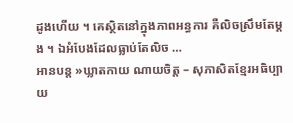ដូងហើយ ។ គេស្ថិតនៅក្នុងភាពអន្ធការ គឺលិចស្រឹមតែម្ដង ។ ឯអំបែងដែលធ្លាប់តែលិច …
អានបន្ត »ឃ្លាតកាយ ណាយចិត្ត – សុភាសិតខ្មែរអធិប្បាយ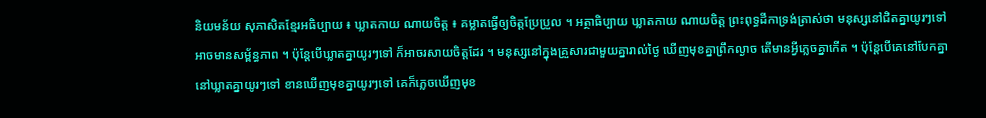និយមន័យ សុភាសិតខ្មែរអធិប្បាយ ៖ ឃ្លាតកាយ ណាយចិត្ត ៖ គម្លាតធ្វើឲ្យចិត្តប្រែប្រួល ។ អត្ថាធិប្បាយ ឃ្លាតកាយ ណាយចិត្ត ព្រះពុទ្ធដីកាទ្រង់ត្រាស់ថា មនុស្សនៅជិតគ្នាយូរៗទៅអាចមានសម្ព័ន្ធភាព ។ ប៉ុន្តែបើឃ្លាតគ្នាយូរៗទៅ ក៏អាចរសាយចិត្តដែរ ។ មនុស្សនៅក្នុងគ្រួសារជាមួយគ្នារាល់ថ្ងៃ ឃើញមុខគ្នាព្រឹកល្ងាច តើមានអ្វីភ្លេចគ្នាកើត ។ ប៉ុន្តែបើគេនៅបែកគ្នា នៅឃ្លាតគ្នាយូរៗទៅ ខានឃើញមុខគ្នាយូរៗទៅ គេក៏ភ្លេចឃើញមុខ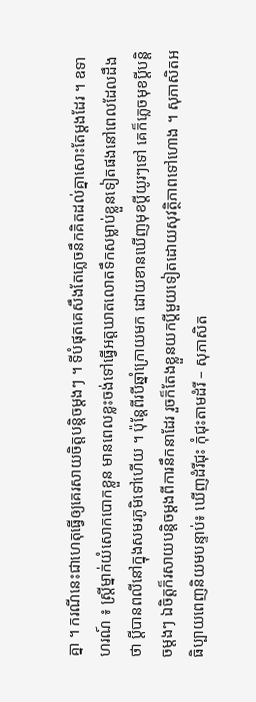គ្នា ។ ករណីនេះជាហេតុធ្វើឲ្យគេរសាយចិត្តបន្តិចម្ដងៗ ។ ទីបំផុតគេសឹងតែភ្លេចនឹកគិតដល់គ្នាសោះតែម្ដងដែរ ។ ឧទាហរណ៍ ៖ ស្ត្រីម្នាក់យំសោកបោកខ្លួន មានពេលខ្លះចង់ទៅធ្វើអត្តឃាតលោតទឹកសម្លាប់ខ្លួនទៀតផងនៅពេលដែលដឹងថា ប្ដីបានពលីនៅក្នុងសមរភូមិទៅហើយ ។ ប៉ុន្តែពីរបីឆ្នាំក្រោយមក ដោយខានឃើញមុខប្ដីយូរៗទៅ គេក៏ភ្លេចមុខប្ដីបន្តិចម្ដងៗ ឯចិត្តក៏រសាយបន្តិចម្ដងពីការនឹកនាដែរ រួចក៏តែងខ្លួនយកប្ដីមួយទៀតដោយសុវត្ថិភាពទៅហោង ។ សុភាសិតអធិប្បាយពេញនិយមបន្ទាប់៖ ឃើញដំរីជុះ កុំជុះតាមដំរី – សុភាសិត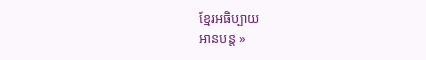ខ្មែរអធិប្បាយ
អានបន្ត »